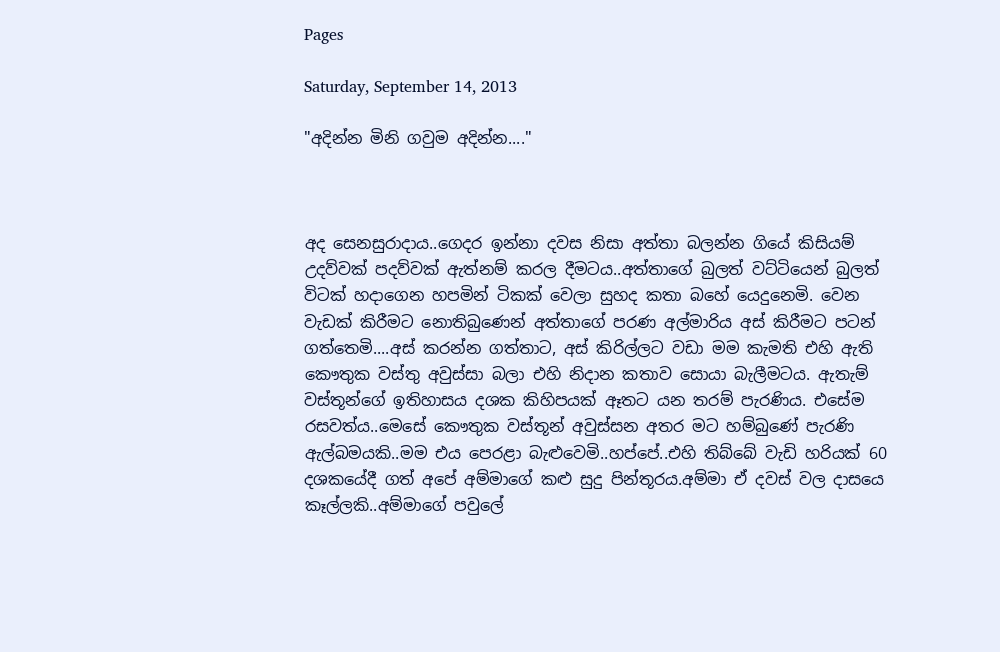Pages

Saturday, September 14, 2013

"අදින්න මිනි ගවුම අදින්න...."



අද සෙනසුරාදාය..ගෙදර ඉන්නා දවස නිසා අත්තා බලන්න ගියේ කිසියම් උදව්වක් පදව්වක් ඇත්නම් කරල දීමටය..අත්තාගේ බුලත් වට්ටියෙන් බුලත් විටක් හදාගෙන හපමින් ටිකක් වෙලා සුහද කතා බහේ යෙදුනෙමි. වෙන වැඩක් කිරීමට නොතිබුණෙන් අත්තාගේ පරණ අල්මාරිය අස් කිරීමට පටන් ගත්තෙමි....අස් කරන්න ගත්තාට, අස් කිරිල්ලට වඩා මම කැමති එහි ඇති කෞතුක වස්තු අවුස්සා බලා එහි නිදාන කතාව සොයා බැලීමටය. ඇතැම් වස්තූන්ගේ ඉතිහාසය දශක කිහිපයක් ඈතට යන තරම් පැරණිය. එසේම රසවත්ය..මෙසේ කෞතුක වස්තූන් අවුස්සන අතර මට හම්බුණේ පැරණි ඇල්බමයකි..මම එය පෙරළා බැළුවෙමි..හප්පේ..එහි තිබ්බේ වැඩි හරියක් 60 දශකයේදී ගත් අපේ අම්මාගේ කළු සුදු පින්තූරය.අම්මා ඒ දවස් වල දාසයෙ කෑල්ලකි..අම්මාගේ පවුලේ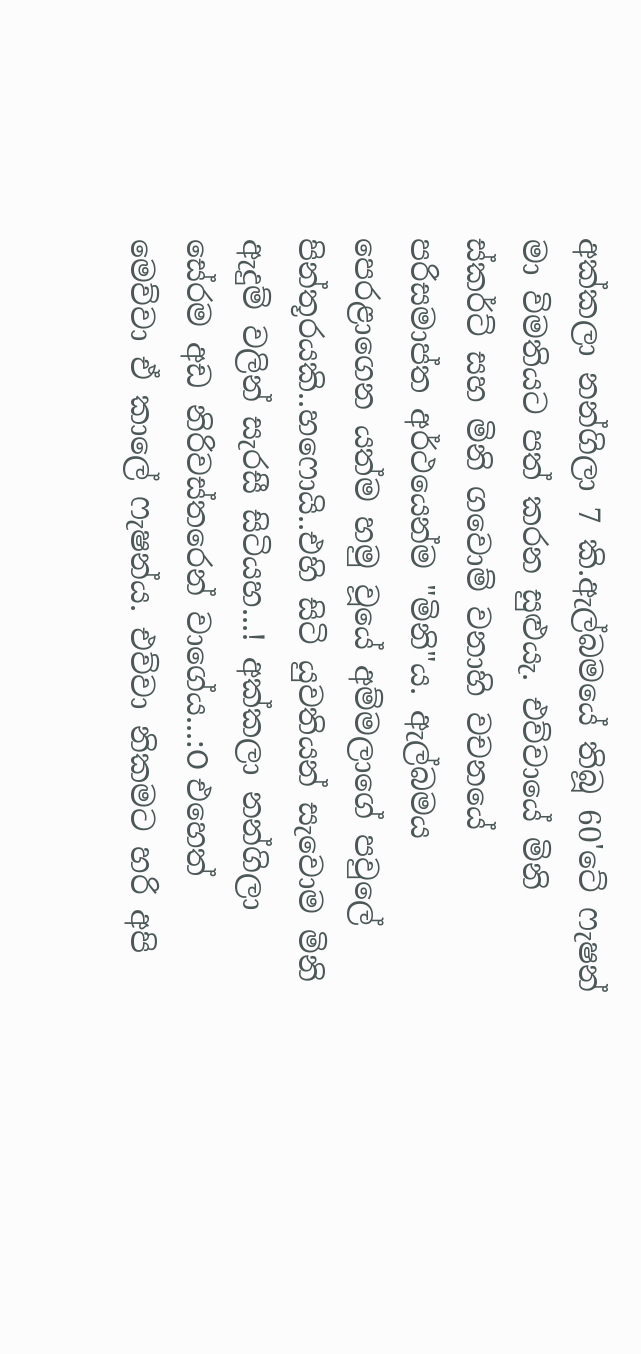අක්කලා නන්ගිලා 7 කි.ඇල්බමයේ තිබූ 60'ටේ ෆැෂන් මා විමතියට පත් කරන සුළුයැ. එව්වායේ මිනි ස්කර්ට් සහ මිනි ගවොම් වනාහි වචනයේ පරිසමාප්ත අර්ථයෙන්ම "මිනි"ය. ඇල්බමය පෙරළාගෙන යත්ම හමු වූයේ අම්මලාගේ පවුලේ පින්තූරයකි..හෆොයි..එහි සිටි යුවතියන් සැවොම මිනි ඇදුම් වලින් සැරසී සිටියහ...! අක්කලා නන්ගිලා සේරම අඩ නිරිවස්තරෙන් වාගේය...:O එහෙත් මෙව්වා ඒ කාලේ ෆැෂන්ය. එව්වා නිකමට හරි අපි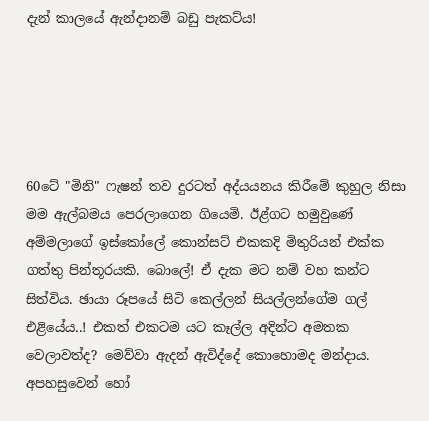දැන් කාලයේ ඇන්දානම් බඩු පැකට්ය!





60ටේ "මිනි" ෆැෂන් තව දුරටත් අද්යයනය කිරීමේ කුහුල නිසා මම ඇල්බමය පෙරලාගෙන ගියෙමි. ඊළ්ගට හමුවුණේ අම්මලාගේ ඉස්කෝලේ කොන්සට් එකකදි මිතුරියන් එක්ක ගත්තු පින්තූරයකි. බොලේ! ඒ දැක මට නම් වහ කන්ට සිත්විය. ඡායා රූපයේ සිටි කෙල්ලන් සියල්ලන්ගේම ගල් එළියේය..! එකත් එකටම යට කෑල්ල අදින්ට අමතක වෙලාවත්ද? මෙව්වා ඇදන් ඇවිද්දේ කොහොමද මන්දාය. අපහසුවෙන් හෝ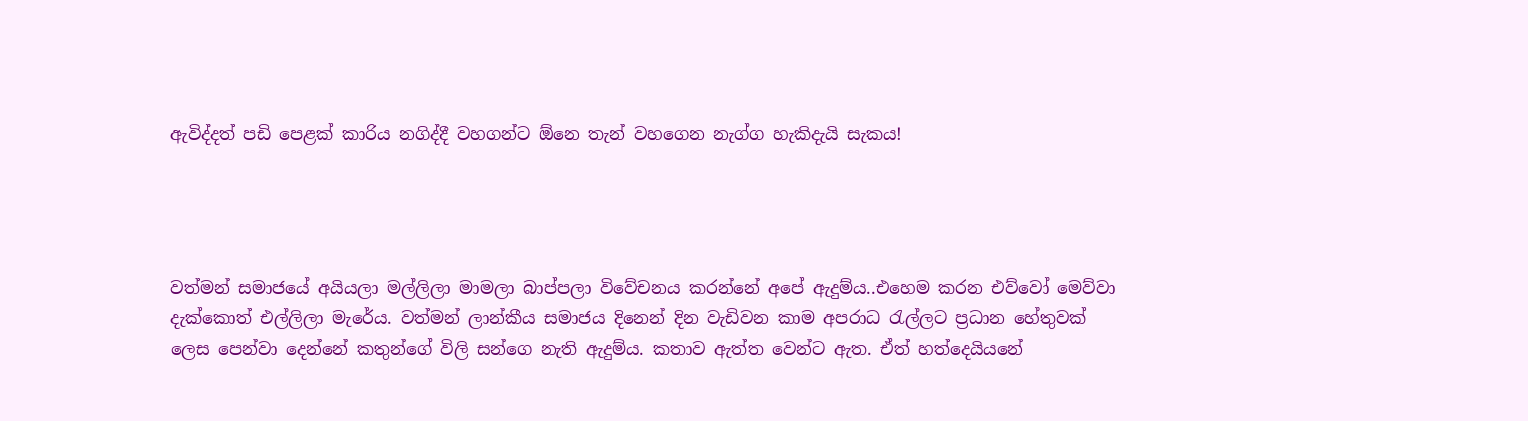ඇවිද්දත් පඩි පෙළක් කාරිය නගිද්දී වහගන්ට ඕනෙ තැන් වහගෙන නැග්ග හැකිදැයි සැකය!




වත්මන් සමාජයේ අයියලා මල්ලිලා මාමලා බාප්පලා විවේචනය කරන්නේ අපේ ඇදුම්ය..එහෙම කරන එව්වෝ මෙව්වා දැක්කොත් එල්ලිලා මැරේය. වත්මන් ලාන්කීය සමාජය දිනෙන් දින වැඩිවන කාම අපරාධ රැල්ලට ප්‍රධාන හේතුවක් ලෙස පෙන්වා දෙන්නේ කතුන්ගේ විලි සන්ගෙ නැති ඇදුම්ය. කතාව ඇත්ත වෙන්ට ඇත. ඒත් හත්දෙයියනේ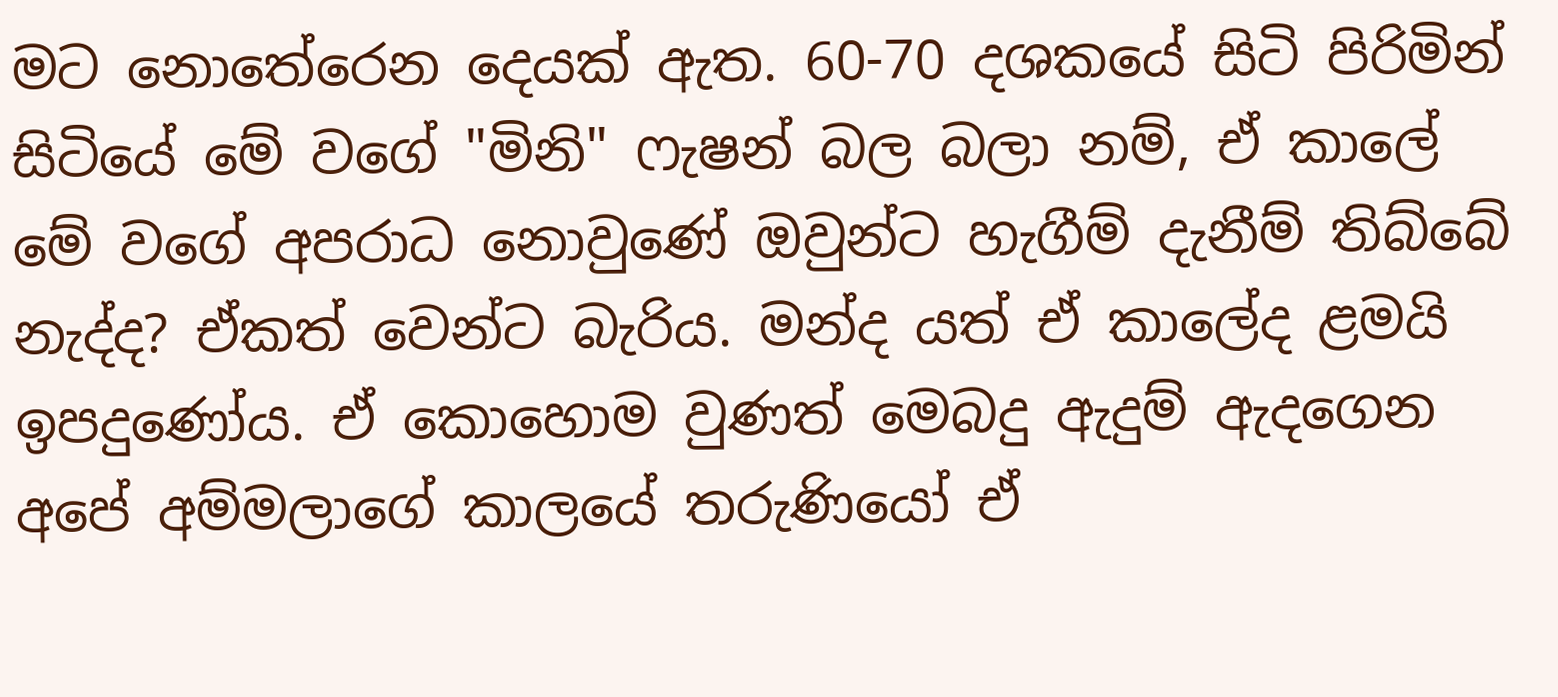මට නොතේරෙන දෙයක් ඇත. 60-70 දශකයේ සිටි පිරිමින් සිටියේ මේ වගේ "මිනි" ෆැෂන් බල බලා නම්, ඒ කාලේ මේ වගේ අපරාධ නොවුණේ ඔවුන්ට හැගීම් දැනීම් තිබ්බේ නැද්ද? ඒකත් වෙන්ට බැරිය. මන්ද යත් ඒ කාලේද ළමයි ඉපදුණෝය. ඒ කොහොම වුණත් මෙබදු ඇදුම් ඇදගෙන අපේ අම්මලාගේ කාලයේ තරුණියෝ ඒ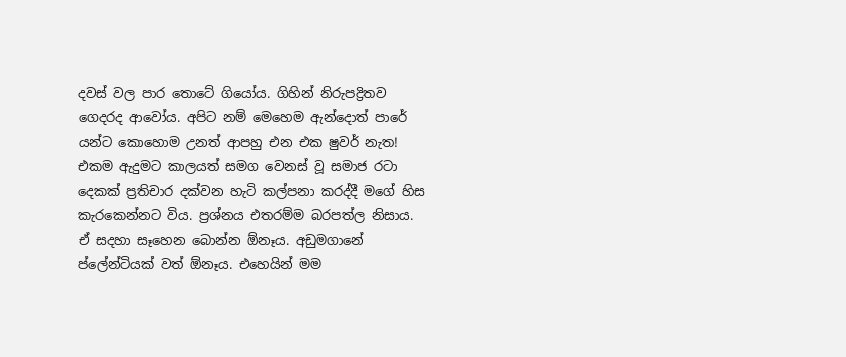දවස් වල පාර තොටේ ගියෝය. ගිහින් නිරුපද්‍රිතව ගෙදරද ආවෝය. අපිට නම් මෙහෙම ඇන්දොත් පාරේ යන්ට කොහොම උනත් ආපහු එන එක ෂුවර් නැත! එකම ඇදුමට කාලයත් සමග වෙනස් වූ සමාජ රටා දෙකක් ප්‍රතිචාර දක්වන හැටි කල්පනා කරද්දී මගේ හිස කැරකෙන්නට විය. ප්‍රශ්නය එතරම්ම බරපත්ල නිසාය. ඒ සදහා සෑහෙන බොන්න ඕනෑය. අඩුමගානේ ප්ලේන්ටියක් වත් ඕනෑය. එහෙයින් මම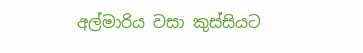අල්මාරිය වසා කුස්සියට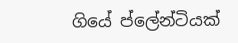ගියේ ප්ලේන්ටියක්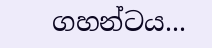ගහන්ටය...